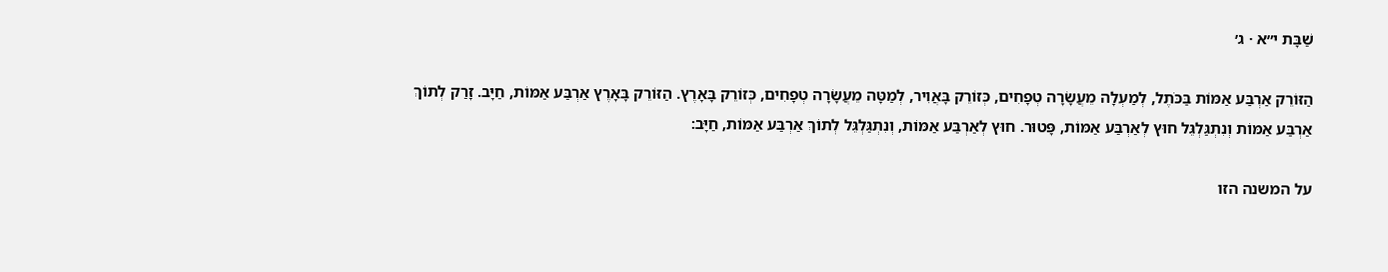שַׁבָּת י״א · ג׳

הַזּוֹרֵק אַרְבַּע אַמּוֹת בַּכֹּתֶל, לְמַעְלָה מֵעֲשָׂרָה טְפָחִים, כְּזוֹרֵק בָּאֲוִיר, לְמַטָּה מֵעֲשָׂרָה טְפָחִים, כְּזוֹרֵק בָּאָרֶץ. הַזּוֹרֵק בָּאָרֶץ אַרְבַּע אַמּוֹת, חַיָּב. זָרַק לְתוֹךְ אַרְבַּע אַמּוֹת וְנִתְגַּלְגֵּל חוּץ לְאַרְבַּע אַמּוֹת, פָּטוּר. חוּץ לְאַרְבַּע אַמּוֹת, וְנִתְגַּלְגֵּל לְתוֹךְ אַרְבַּע אַמּוֹת, חַיָּב:

על המשנה הזו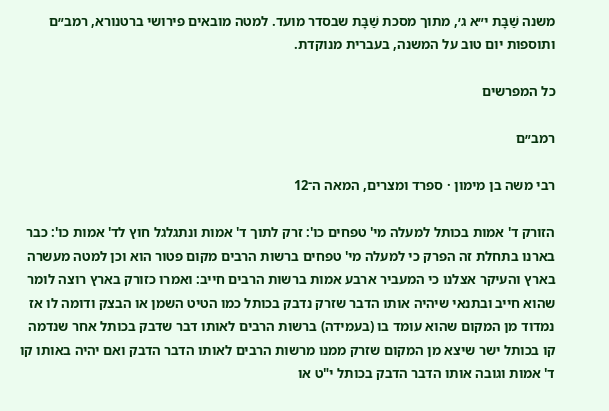משנה שַׁבָּת י״א ג׳, מתוך מסכת שַׁבָּת שבסדר מועד. למטה מובאים פירושי ברטנורא, רמב״ם ותוספות יום טוב על המשנה, בעברית מנוקדת.

כל המפרשים

רמב״ם

רבי משה בן מימון · ספרד ומצרים, המאה ה־12

הזורק ד' אמות בכותל למעלה מי' טפחים כו': זרק לתוך ד' אמות ונתגלגל חוץ לד' אמות כו': כבר בארנו בתחלת זה הפרק כי למעלה מי' טפחים ברשות הרבים מקום פטור הוא וכן למטה מעשרה בארץ והעיקר אצלנו כי המעביר ארבע אמות ברשות הרבים חייב: ואמרו כזורק בארץ רוצה לומר שהוא חייב ובתנאי שיהיה אותו הדבר שזרק נדבק בכותל כמו הטיט השמן או הבצק ודומה לו אז נמדוד מן המקום שהוא עומד בו (בעמידה) ברשות הרבים לאותו דבר שדבק בכותל אחר שנדמה קו בכותל ישר שיצא מן המקום שזרק ממנו מרשות הרבים לאותו הדבר הדבק ואם יהיה באותו קו ד' אמות וגובה אותו הדבר הדבק בכותל י"ט או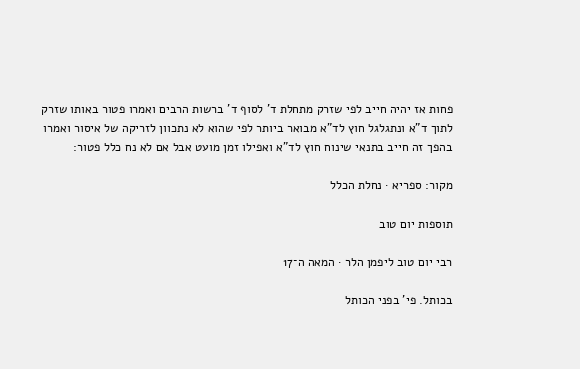פחות אז יהיה חייב לפי שזרק מתחלת ד' לסוף ד' ברשות הרבים ואמרו פטור באותו שזרק לתוך ד"א ונתגלגל חוץ לד"א מבואר ביותר לפי שהוא לא נתכוון לזריקה של איסור ואמרו בהפך זה חייב בתנאי שינוח חוץ לד"א ואפילו זמן מועט אבל אם לא נח כלל פטור:

מקור: ספריא · נחלת הכלל

תוספות יום טוב

רבי יום טוב ליפמן הלר · המאה ה־17

בכותל. פי' בפני הכותל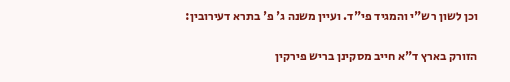וכן לשון רש"י והמגיד פי"ד. ועיין משנה ג' פ' בתרא דעירובין:

הזורק בארץ ד"א חייב מסקינן בריש פירקין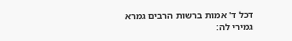דכל ד' אמות ברשות הרבים גמרא גמירי לה: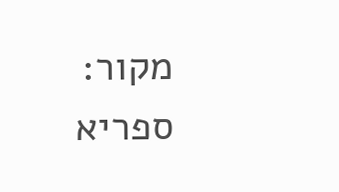מקור: ספריא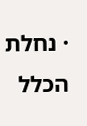· נחלת הכלל